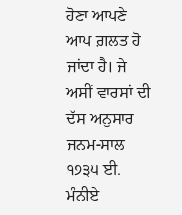ਹੋਣਾ ਆਪਣੇ ਆਪ ਗ਼ਲਤ ਹੋ ਜਾਂਦਾ ਹੈ। ਜੇ ਅਸੀਂ ਵਾਰਸਾਂ ਦੀ ਦੱਸ ਅਨੁਸਾਰ ਜਨਮ-ਸਾਲ ੧੭੩੫ ਈ. ਮੰਨੀਏ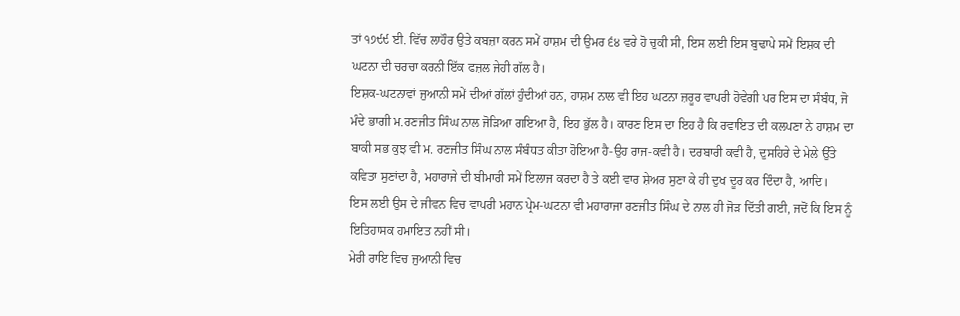ਤਾਂ ੧੭੯੯ ਈ. ਵਿੱਚ ਲਾਹੌਰ ਉਤੇ ਕਬਜ਼ਾ ਕਰਨ ਸਮੇਂ ਹਾਸ਼ਮ ਦੀ ਉਮਰ ੬੪ ਵਰੇ ਹੋ ਚੁਕੀ ਸੀ, ਇਸ ਲਈ ਇਸ ਬੁਢਾਪੇ ਸਮੇਂ ਇਸ਼ਕ ਦੀ ਘਟਨਾ ਦੀ ਚਰਚਾ ਕਰਨੀ ਇੱਕ ਫਜ਼ਲ ਜੇਹੀ ਗੱਲ ਹੈ।
ਇਸ਼ਕ-ਘਟਨਾਵਾਂ ਜੁਆਨੀ ਸਮੇਂ ਦੀਆਂ ਗੱਲਾਂ ਹੁੰਦੀਆਂ ਹਨ, ਹਾਸ਼ਮ ਨਾਲ ਵੀ ਇਹ ਘਟਨਾ ਜ਼ਰੂਰ ਵਾਪਰੀ ਹੋਵੇਗੀ ਪਰ ਇਸ ਦਾ ਸੰਬੰਧ, ਜੋ ਮੰਦੇ ਭਾਗੀ ਮ.ਰਣਜੀਤ ਸਿੰਘ ਨਾਲ ਜੋੜਿਆ ਗਇਆ ਹੈ, ਇਹ ਭੁੱਲ ਹੈ। ਕਾਰਣ ਇਸ ਦਾ ਇਹ ਹੈ ਕਿ ਰਵਾਇਤ ਦੀ ਕਲਪਣਾ ਨੇ ਹਾਸ਼ਮ ਦਾ ਬਾਕੀ ਸਭ ਕੁਝ ਵੀ ਮ. ਰਣਜੀਤ ਸਿੰਘ ਨਾਲ ਸੰਬੰਧਤ ਕੀਤਾ ਹੋਇਆ ਹੈ-ਉਹ ਰਾਜ-ਕਵੀ ਹੈ। ਦਰਬਾਰੀ ਕਵੀ ਹੈ, ਦੁਸਹਿਰੇ ਦੇ ਮੇਲੇ ਉੱਤੇ ਕਵਿਤਾ ਸੁਣਾਂਦਾ ਹੈ, ਮਹਾਰਾਜੇ ਦੀ ਬੀਮਾਰੀ ਸਮੇਂ ਇਲਾਜ ਕਰਦਾ ਹੈ ਤੇ ਕਈ ਵਾਰ ਸ਼ੇਅਰ ਸੁਣਾ ਕੇ ਹੀ ਦੁਖ ਦੂਰ ਕਰ ਦਿੰਦਾ ਹੈ, ਆਦਿ।
ਇਸ ਲਈ ਉਸ ਦੇ ਜੀਵਨ ਵਿਚ ਵਾਪਰੀ ਮਹਾਨ ਪ੍ਰੇਮ-ਘਟਨਾ ਵੀ ਮਹਾਰਾਜਾ ਰਣਜੀਤ ਸਿੰਘ ਦੇ ਨਾਲ ਹੀ ਜੋੜ ਦਿੱਤੀ ਗਈ, ਜਦੋਂ ਕਿ ਇਸ ਨੂੰ ਇਤਿਹਾਸਕ ਹਮਾਇਤ ਨਹੀਂ ਸੀ।
ਮੇਰੀ ਰਾਇ ਵਿਚ ਜੁਆਨੀ ਵਿਚ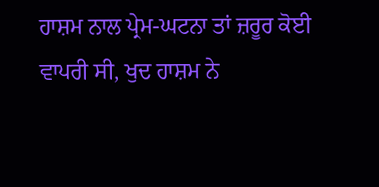ਹਾਸ਼ਮ ਨਾਲ ਪ੍ਰੇਮ-ਘਟਨਾ ਤਾਂ ਜ਼ਰੂਰ ਕੋਈ ਵਾਪਰੀ ਸੀ, ਖੁਦ ਹਾਸ਼ਮ ਨੇ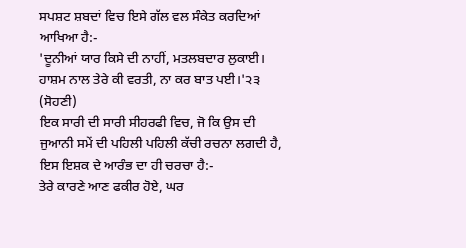ਸਪਸ਼ਟ ਸ਼ਬਦਾਂ ਵਿਚ ਇਸੇ ਗੱਲ ਵਲ ਸੰਕੇਤ ਕਰਦਿਆਂ ਆਖਿਆ ਹੈ:-
'ਦੂਨੀਆਂ ਯਾਰ ਕਿਸੇ ਦੀ ਨਾਹੀਂ, ਮਤਲਬਦਾਰ ਲੁਕਾਈ।
ਹਾਸ਼ਮ ਨਾਲ ਤੇਰੇ ਕੀ ਵਰਤੀ, ਨਾ ਕਰ ਬਾਤ ਪਈ।'੨੩
(ਸੋਹਣੀ)
ਇਕ ਸਾਰੀ ਦੀ ਸਾਰੀ ਸੀਹਰਫੀ ਵਿਚ, ਜੋ ਕਿ ਉਸ ਦੀ ਜੁਆਨੀ ਸਮੇਂ ਦੀ ਪਹਿਲੀ ਪਹਿਲੀ ਕੱਚੀ ਰਚਨਾ ਲਗਦੀ ਹੈ, ਇਸ ਇਸ਼ਕ ਦੇ ਆਰੰਭ ਦਾ ਹੀ ਚਰਚਾ ਹੈ:-
ਤੇਰੇ ਕਾਰਣੇ ਆਣ ਫਕੀਰ ਹੋਏ, ਘਰ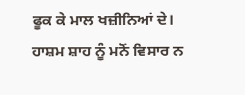ਫੂਕ ਕੇ ਮਾਲ ਖਜ਼ੀਨਿਆਂ ਦੇ।
ਹਾਸ਼ਮ ਸ਼ਾਹ ਨੂੰ ਮਨੋਂ ਵਿਸਾਰ ਨ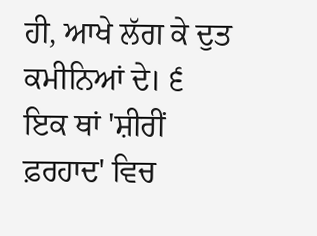ਹੀ, ਆਖੇ ਲੱਗ ਕੇ ਦੁਤ ਕਮੀਨਿਆਂ ਦੇ। ੬
ਇਕ ਥਾਂ 'ਸ਼ੀਰੀਂ ਫ਼ਰਹਾਦ' ਵਿਚ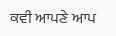ਕਵੀ ਆਪਣੇ ਆਪ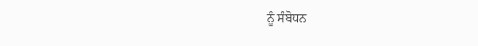ਨੂੰ ਸੰਬੋਧਨ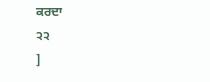ਕਰਦਾ
੨੨
]